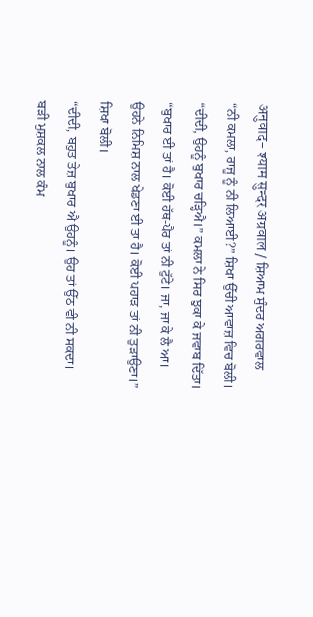अनुवाद- श्याम सुन्दर अग्रवाल / ਸ਼ਿਆਮ ਸੁੰਦਰ ਅਗਰਵਾਲ
“ਨੀ ਕਮਲਾ, ਰਾਜੂ ਨੂੰ ਨੀ ਲਿਆਈ?” ਸ਼ਿਖਾ ਉੱਚੀ ਆਵਾਜ਼ ਵਿਚ ਬੋਲੀ।
“ਦੀਦੀ, ਉਹਨੂੰ ਬੁਖਾਰ ਚੜ੍ਹਿਐ।” ਕਮਲਾ ਨੇ ਸਿਰ ਝੁਕਾ ਕੇ ਜਵਾਬ ਦਿੱਤਾ।
“ਬੁਖਾਰ ਈ ਤਾਂ ਹੈ। ਕੋਈ ਹੱਥ-ਪੈਰ ਤਾਂ ਨੀ ਟੁੱਟੇ। ਜਾ, ਜਾ ਕੇ ਲੈ ਆ। ਉਹਨੇ ਨਿਮਿਸ਼ ਨਾਲ ਖੇਡਣਾ ਈ ਤਾ ਹੈ। ਕੋਈ ਪਹਾੜ ਤਾਂ ਨੀ ਤੁੜਾਉਣਾ।” ਸ਼ਿਖਾ ਬੋਲੀ।
“ਦੀਦੀ, ਬਹੁਤ ਤੇਜ਼ ਬੁਖਾਰ ਐ ਉਹਨੂੰ। ਉਹ ਤਾਂ ਉੱਠ ਵੀ ਨੀ ਸਕਦਾ। ਬੜੀ ਮੁਸ਼ਕਲ ਨਾਲ ਕੰਮ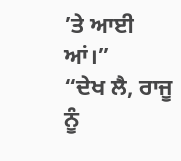’ਤੇ ਆਈ ਆਂ।”
“ਦੇਖ ਲੈ, ਰਾਜੂ ਨੂੰ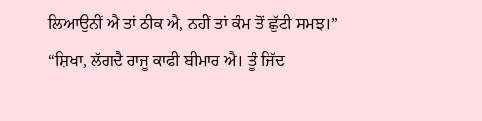ਲਿਆਉਨੀਂ ਐ ਤਾਂ ਠੀਕ ਐ, ਨਹੀਂ ਤਾਂ ਕੰਮ ਤੋਂ ਛੁੱਟੀ ਸਮਝ।”
“ਸ਼ਿਖਾ, ਲੱਗਦੈ ਰਾਜੂ ਕਾਫੀ ਬੀਮਾਰ ਐ। ਤੂੰ ਜਿੱਦ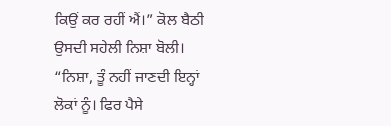ਕਿਉਂ ਕਰ ਰਹੀਂ ਐਂ।” ਕੋਲ ਬੈਠੀ ਉਸਦੀ ਸਹੇਲੀ ਨਿਸ਼ਾ ਬੋਲੀ।
“ਨਿਸ਼ਾ, ਤੂੰ ਨਹੀਂ ਜਾਣਦੀ ਇਨ੍ਹਾਂ ਲੋਕਾਂ ਨੂੰ। ਫਿਰ ਪੈਸੇ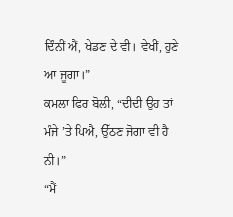ਦਿੰਨੀਂ ਐਂ, ਖੇਡਣ ਦੇ ਵੀ। ਵੇਖੀਂ, ਹੁਣੇ ਆ ਜੂਗਾ।”
ਕਮਲਾ ਫਿਰ ਬੋਲੀ, “ਦੀਦੀ ਉਹ ਤਾਂ ਮੰਜੇ ’ਤੇ ਪਿਐ, ਉੱਠਣ ਜੋਗਾ ਵੀ ਹੈ ਨੀ।”
“ਮੈਂ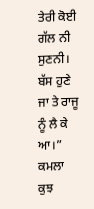ਤੇਰੀ ਕੋਈ ਗੱਲ ਨੀ ਸੁਣਨੀ। ਬੱਸ ਹੁਣੇ ਜਾ ਤੇ ਰਾਜੂ ਨੂੰ ਲੈ ਕੇ ਆ।”
ਕਮਲਾ ਕੁਝ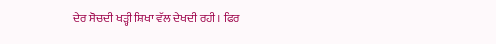ਦੇਰ ਸੋਚਦੀ ਖੜ੍ਹੀ ਸ਼ਿਖਾ ਵੱਲ ਦੇਖਦੀ ਰਹੀ। ਫਿਰ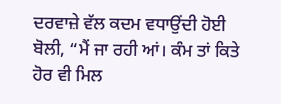ਦਰਵਾਜ਼ੇ ਵੱਲ ਕਦਮ ਵਧਾਉਂਦੀ ਹੋਈ ਬੋਲੀ, “ਮੈਂ ਜਾ ਰਹੀ ਆਂ। ਕੰਮ ਤਾਂ ਕਿਤੇ ਹੋਰ ਵੀ ਮਿਲ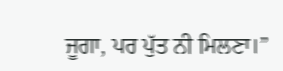ਜੂਗਾ, ਪਰ ਪੁੱਤ ਨੀ ਮਿਲਣਾ।”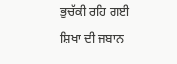ਭੁਚੱਕੀ ਰਹਿ ਗਈ ਸ਼ਿਖਾ ਦੀ ਜਬਾਨ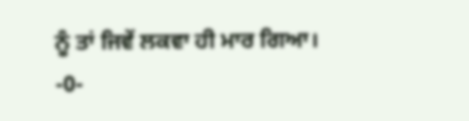ਨੂੰ ਤਾਂ ਜਿਵੇਂ ਲਕਵਾ ਹੀ ਮਾਰ ਗਿਆ।
-0-